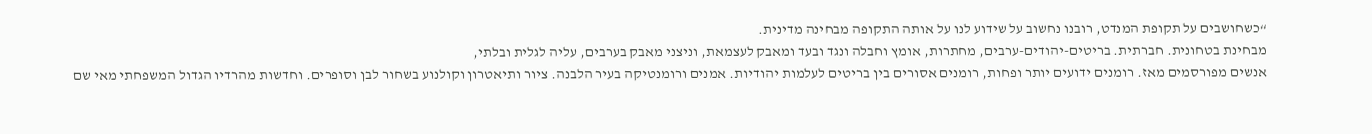“כשחושבים על תקופת המנדט, רובנו נחשוב על שידוע לנו על אותה התקופה מבחינה מדינית.
מבחינת בטחונית. חברתית. בריטים-יהודים-ערבים, מחתרות, אומץ וחבלה ונגד ובעד ומאבק לעצמאת, וניצני מאבק בערבים, עליה לגלית ובלתי,
אנשים מפורסמים מאז. רומנים ידועים יותר ופחות, רומנים אסורים בין בריטים לעלמות יהודיות. אמנים ורומנטיקה בעיר הלבנה. ציור ותיאטרון וקולנוע בשחור לבן וסופרים. וחדשות מהרדיו הגדול המשפחתי מאי שם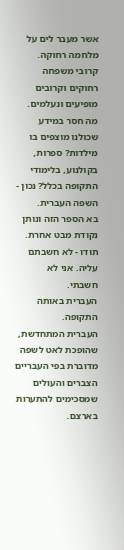אשר מעבר לים על מלחמה רחוקה. קרובי משפחה רחוקים וקרובים מופיעים ונעלמים.
מה חסר במידע שכולנו מוצפים בו מילדות? ספרות, בקולנוע, בלימודי התקופה בכלל? נכון - השפה העברית.
בא הספר הזה ונותן נקודת מבט אחרת. תודו - לא חשבתם עליה. אני לא חשבתי.
העברית באותה התקופה.
העברית המתחדשת, שהופכת לאט לשפה מדוברת בפי העבריים הצברים והעולים שמסכימים להתערות בארצם.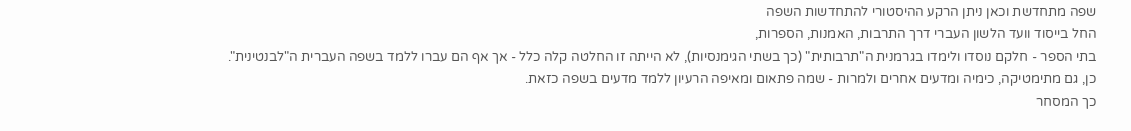שפה מתחדשת וכאן ניתן הרקע ההיסטורי להתחדשות השפה
החל בייסוד וועד הלשון העברי דרך התרבות, האמנות, הספרות,
בתי הספר - חלקם נוסדו ולימדו בגרמנית ה"תרבותית" (כך בשתי הגימנסיות), לא הייתה זו החלטה קלה כלל - אך אף הם עברו ללמד בשפה העברית ה"לבנטינית".
כן, גם מתימטיקה, כימיה ומדעים אחרים ולמרות - שמה פתאום ומאיפה הרעיון ללמד מדעים בשפה כזאת.
כך המסחר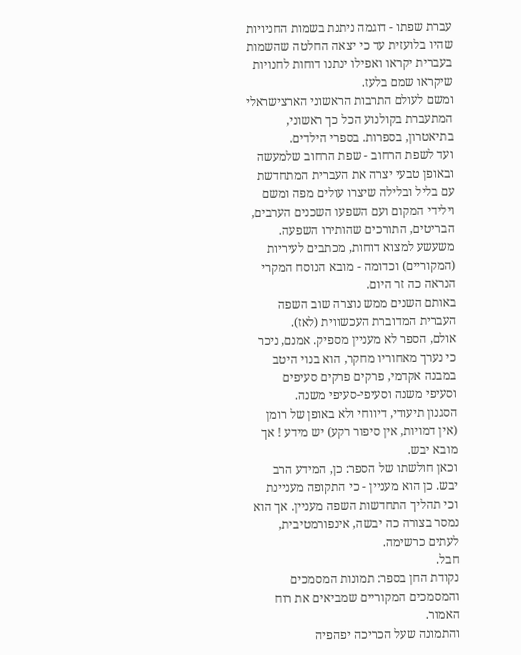עברת שפתו - דוגמה ניתנת בשמות החניויות שהיו בלועזית עד כי יצאה החלטה שהשמות בעברית יקראו ואפילו ינתנו דוחות לחנויות שיקראו שמם בלעז.
ומשם לעולם התרבות הראשוני הארצישראלי המתעברת בקולנוע הכל כך ראשוני, בתיאטרון, בספרות. בספרי הילדים.
ועד לשפת הרחוב - שפת הרחוב שלמעשה ובאופן טבעי יצרה את העברית המתחדשת עם בליל ובלילה שיצרו עולים מפה ומשם וילידי המקום ועם השפעו השכנים הערבים, הבריטים, התורכים שהותירו השפעה.
משעשע למצוא דוחות, מכתבים לעיריות (המקוריים) וכדומה - מובא הנוסח המקרי הנראה כה זר היום.
באותם השנים ממש נוצרה שוב השפה העברית המדוברת העכשווית (לאז).
אולם, הספר לא מעניין מספיק. אמנם, ניכר כי נערך מאחוריו מחקר, הוא בנוי היטב במבנה אקדמי, פרקים פרקים סעיפים וסעיפי משנה וסעיפי-סעיפי משנה.
הסגנון תיעודי, דיווחי ולא באופן של רומן (אין דמויות, אין סיפור רקע) יש מידע ! אך מובא יבש.
וכאן חולשתו של הספר: כן, המידע הרב יבש. כן הוא מעניין - כי התקופה מעניינת וכי תהליך התחדשות השפה מעניין. אך הוא נמסר בצורה כה יבשה, אינפורמטיבית, לעתים כרשימה.
חבל.
נקודת החן בספר: תמונות המסמכים והמסמכים המקוריים שמביאים את רוח האמור.
והתמונה שעל הכריכה יפהפיה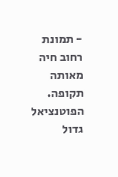- תמונת רחוב חיה מאותה תקופה.
הפוטנציאל גדול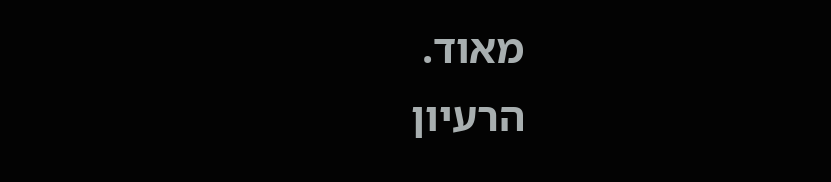מאוד.
הרעיון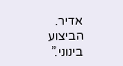אדיר.
הביצוע בינוני.”